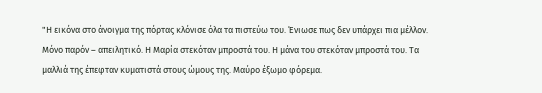"Η εικόνα στο άνοιγμα της πόρτας κλόνισε όλα τα πιστεύω του. Ένιωσε πως δεν υπάρχει πια μέλλον. Μόνο παρόν – απειλητικό. Η Μαρία στεκόταν μπροστά του. Η μάνα του στεκόταν μπροστά του. Τα μαλλιά της έπεφταν κυματιστά στους ώμους της. Μαύρο έξωμο φόρεμα.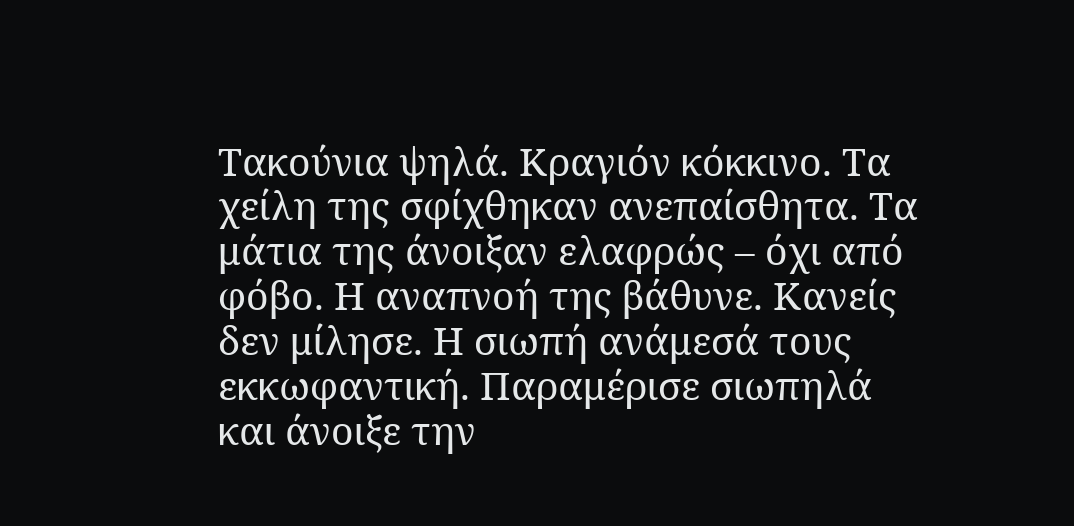Τακούνια ψηλά. Κραγιόν κόκκινο. Τα χείλη της σφίχθηκαν ανεπαίσθητα. Τα μάτια της άνοιξαν ελαφρώς – όχι από φόβο. Η αναπνοή της βάθυνε. Κανείς δεν μίλησε. Η σιωπή ανάμεσά τους εκκωφαντική. Παραμέρισε σιωπηλά και άνοιξε την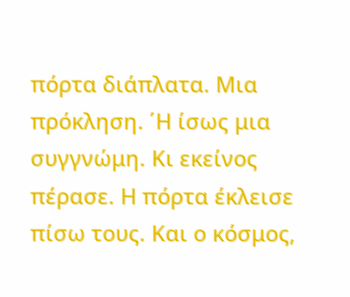πόρτα διάπλατα. Μια πρόκληση. ΄Η ίσως μια συγγνώμη. Κι εκείνος πέρασε. Η πόρτα έκλεισε πίσω τους. Και ο κόσμος,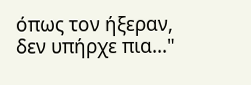όπως τον ήξεραν, δεν υπήρχε πια..."